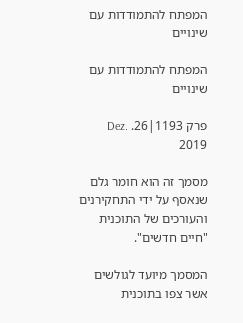המפתח להתמודדות עם שינויים

המפתח להתמודדות עם שינויים

פרק 1193|26. Dez. 2019

מסמך זה הוא חומר גלם שנאסף על ידי התחקירנים והעורכים של התוכנית "חיים חדשים".

המסמך מיועד לגולשים אשר צפו בתוכנית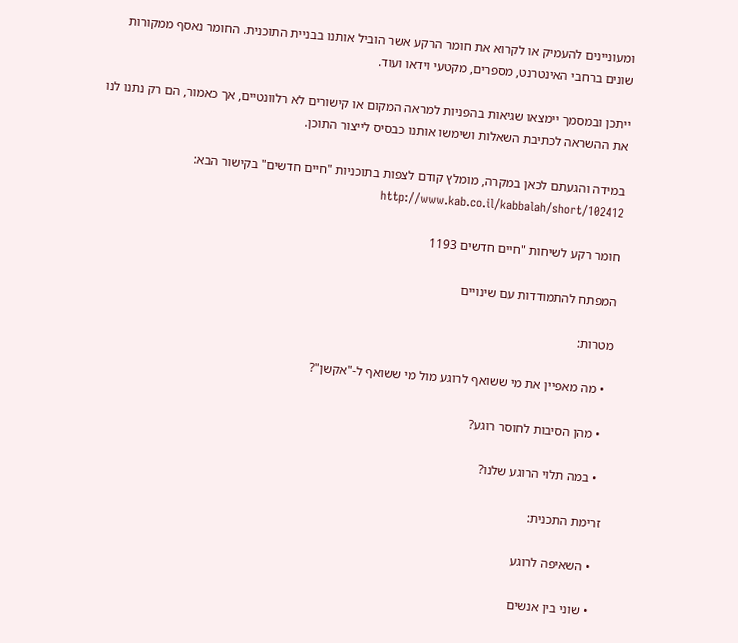ומעוניינים להעמיק או לקרוא את חומר הרקע אשר הוביל אותנו בבניית התוכנית. החומר נאסף ממקורות שונים ברחבי האינטרנט, מספרים, מקטעי וידאו ועוד.

ייתכן ובמסמך יימצאו שגיאות בהפניות למראה המקום או קישורים לא רלוונטיים, אך כאמור, הם רק נתנו לנו את ההשראה לכתיבת השאלות ושימשו אותנו כבסיס לייצור התוכן.

במידה והגעתם לכאן במקרה, מומלץ קודם לצפות בתוכניות "חיים חדשים" בקישור הבא: http://www.kab.co.il/kabbalah/short/102412

חומר רקע לשיחות "חיים חדשים 1193

המפתח להתמודדות עם שינויים

מטרות:

  • מה מאפיין את מי ששואף לרוגע מול מי ששואף ל-"אקשן"?

  • מהן הסיבות לחוסר רוגע?

  • במה תלוי הרוגע שלנו?

זרימת התכנית:

  • השאיפה לרוגע

  • שוני בין אנשים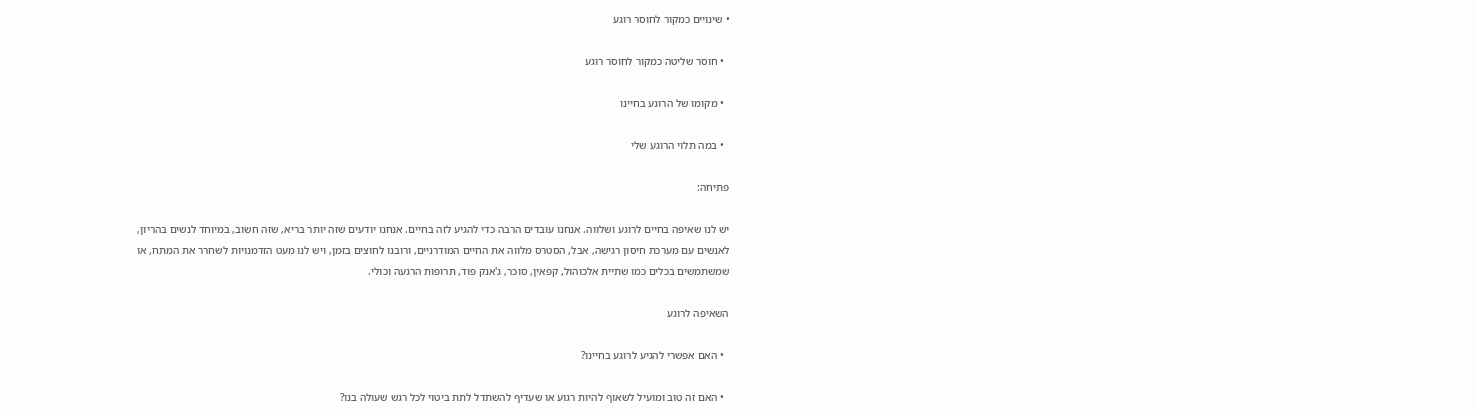• שינויים כמקור לחוסר רוגע

  • חוסר שליטה כמקור לחוסר רוגע

  • מקומו של הרוגע בחיינו

  • במה תלוי הרוגע שלי

פתיחה:

יש לנו שאיפה בחיים לרוגע ושלווה. אנחנו עובדים הרבה כדי להגיע לזה בחיים. אנחנו יודעים שזה יותר בריא, שזה חשוב, במיוחד לנשים בהריון, לאנשים עם מערכת חיסון רגישה, אבל, הסטרס מלווה את החיים המודרניים, ורובנו לחוצים בזמן, ויש לנו מעט הזדמנויות לשחרר את המתח, או שמשתמשים בכלים כמו שתיית אלכוהול, קפאין, סוכר, ג'אנק פוד, תרופות הרגעה וכולי.

השאיפה לרוגע

  • האם אפשרי להגיע לרוגע בחיינו?

  • האם זה טוב ומועיל לשאוף להיות רגוע או שעדיף להשתדל לתת ביטוי לכל רגש שעולה בנו?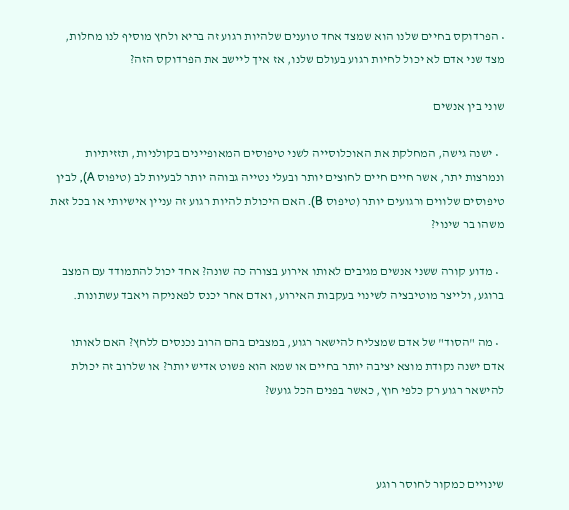• הפרדוקס בחיים שלנו הוא שמצד אחד טוענים שלהיות רגוע זה בריא ולחץ מוסיף לנו מחלות, מצד שני אדם לא יכול לחיות רגוע בעולם שלנו, אז איך ליישב את הפרדוקס הזה?

שוני בין אנשים

  • ישנה גישה, המחלקת את האוכלוסייה לשני טיפוסים המאופיינים בקולניות, תזזיתיות ונמרצות יתר, אשר חיים חיים לחוצים יותר ובעלי נטייה גבוהה יותר לבעיות לב (טיפוס A), לבין טיפוסים שלווים ורגועים יותר (טיפוס B). האם היכולת להיות רגוע זה עניין אישיותי או בכל זאת משהו בר שינוי?

  • מדוע קורה ששני אנשים מגיבים לאותו אירוע בצורה כה שונה? אחד יכול להתמודד עם המצב ברוגע, ולייצר מוטיבציה לשינוי בעקבות האירוע, ואדם אחר יכנס לפאניקה ויאבד עשתונות.

  • מה "הסוד" של אדם שמצליח להישאר רגוע, במצבים בהם הרוב נכנסים ללחץ? האם לאותו אדם ישנה נקודת מוצא יציבה יותר בחיים או שמא הוא פשוט אדיש יותר? או שלרוב זה יכולת להישאר רגוע רק כלפי חוץ, כאשר בפנים הכל גועש?



שינויים כמקור לחוסר רוגע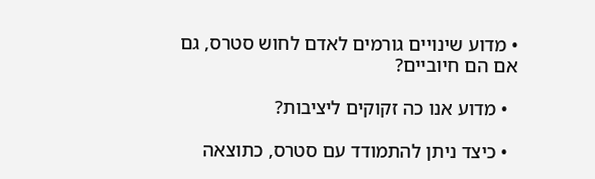• מדוע שינויים גורמים לאדם לחוש סטרס, גם אם הם חיוביים?

  • מדוע אנו כה זקוקים ליציבות?

  • כיצד ניתן להתמודד עם סטרס, כתוצאה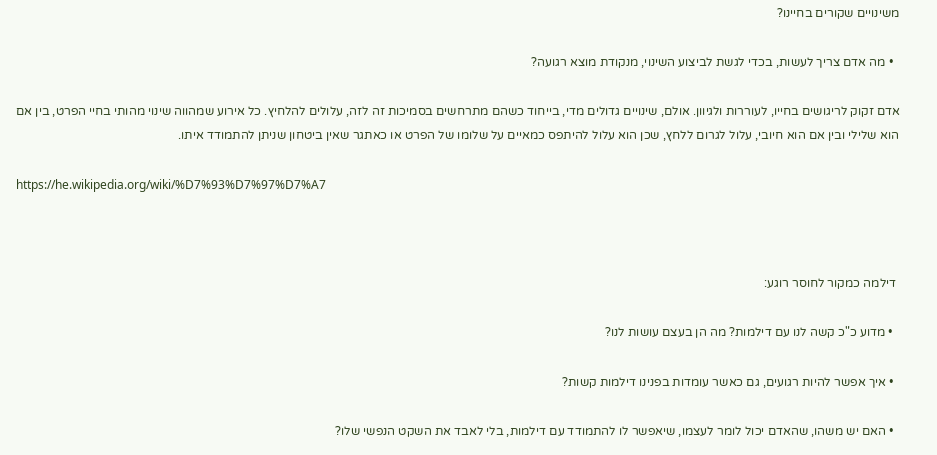משינויים שקורים בחיינו?

  • מה אדם צריך לעשות, בכדי לגשת לביצוע השינוי, מנקודת מוצא רגועה?

אדם זקוק לריגושים בחייו, לעוררות ולגיוון. אולם, שינויים גדולים מדי, בייחוד כשהם מתרחשים בסמיכות זה לזה, עלולים להלחיץ. כל אירוע שמהווה שינוי מהותי בחיי הפרט, בין אם הוא שלילי ובין אם הוא חיובי, עלול לגרום ללחץ, שכן הוא עלול להיתפס כמאיים על שלומו של הפרט או כאתגר שאין ביטחון שניתן להתמודד איתו.

https://he.wikipedia.org/wiki/%D7%93%D7%97%D7%A7



 דילמה כמקור לחוסר רוגע:

  • מדוע כ"כ קשה לנו עם דילמות? מה הן בעצם עושות לנו?

  • איך אפשר להיות רגועים, גם כאשר עומדות בפנינו דילמות קשות?

  • האם יש משהו, שהאדם יכול לומר לעצמו, שיאפשר לו להתמודד עם דילמות, בלי לאבד את השקט הנפשי שלו?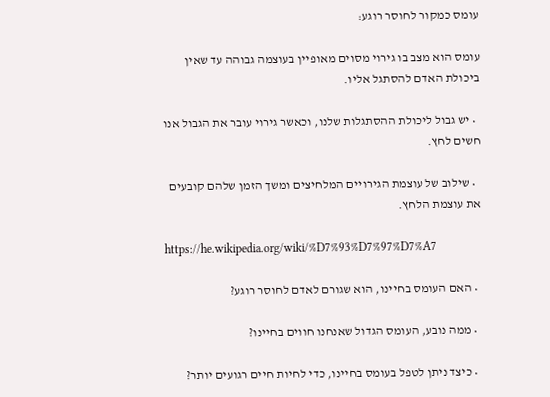עומס כמקור לחוסר רוגע:

עומס הוא מצב בו גירוי מסוים מאופיין בעוצמה גבוהה עד שאין ביכולת האדם להסתגל אליו.

  • יש גבול ליכולת ההסתגלות שלנו, וכאשר גירוי עובר את הגבול אנו חשים לחץ.

  • שילוב של עוצמת הגירויים המלחיצים ומשך הזמן שלהם קובעים את עוצמת הלחץ.

https://he.wikipedia.org/wiki/%D7%93%D7%97%D7%A7

  • האם העומס בחיינו, הוא שגורם לאדם לחוסר רוגע?

  • ממה נובע, העומס הגדול שאנחנו חווים בחיינו?

  • כיצד ניתן לטפל בעומס בחיינו, כדי לחיות חיים רגועים יותר?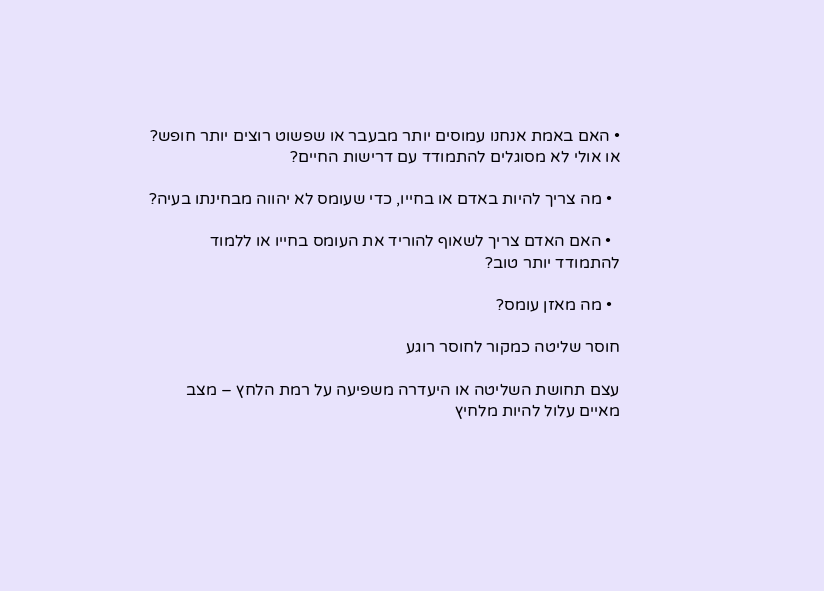• האם באמת אנחנו עמוסים יותר מבעבר או שפשוט רוצים יותר חופש? או אולי לא מסוגלים להתמודד עם דרישות החיים?

  • מה צריך להיות באדם או בחייו, כדי שעומס לא יהווה מבחינתו בעיה?

  • האם האדם צריך לשאוף להוריד את העומס בחייו או ללמוד להתמודד יותר טוב?

  • מה מאזן עומס?

חוסר שליטה כמקור לחוסר רוגע

עצם תחושת השליטה או היעדרה משפיעה על רמת הלחץ – מצב מאיים עלול להיות מלחיץ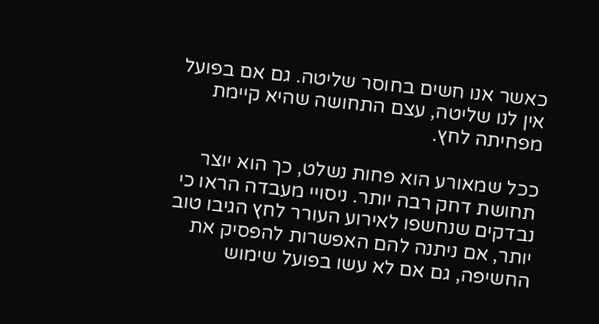כאשר אנו חשים בחוסר שליטה. גם אם בפועל אין לנו שליטה, עצם התחושה שהיא קיימת מפחיתה לחץ.

ככל שמאורע הוא פחות נשלט, כך הוא יוצר תחושת דחק רבה יותר. ניסויי מעבדה הראו כי נבדקים שנחשפו לאירוע העורר לחץ הגיבו טוב יותר, אם ניתנה להם האפשרות להפסיק את החשיפה, גם אם לא עשו בפועל שימוש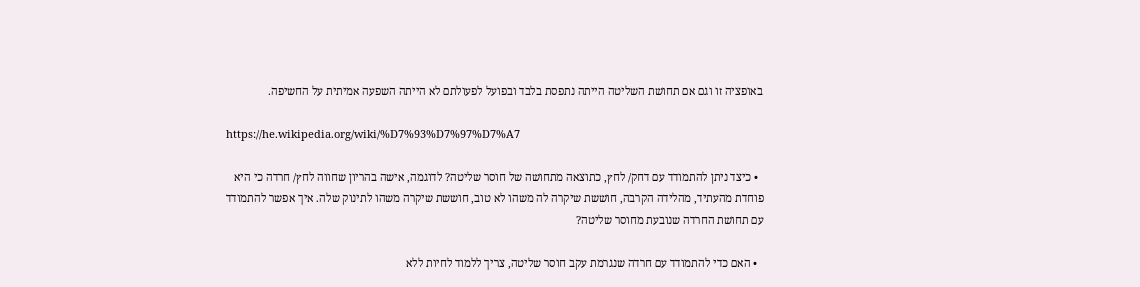באופציה זו וגם אם תחושת השליטה הייתה נתפסת בלבד ובפועל לפעולתם לא הייתה השפעה אמיתית על החשיפה.

https://he.wikipedia.org/wiki/%D7%93%D7%97%D7%A7

  • כיצד ניתן להתמודד עם דחק/ לחץ, כתוצאה מתחושה של חוסר שליטה? לדוגמה, אישה בהריון שחווה לחץ/ חרדה כי היא פוחדת מהעתיד, מהלידה הקרבה, חוששת שיקרה לה משהו לא טוב, חוששת שיקרה משהו לתינוק שלה. איך אפשר להתמודד עם תחושת החרדה שנובעת מחוסר שליטה?

  • האם כדי להתמודד עם חרדה שנגרמת עקב חוסר שליטה, צריך ללמוד לחיות ללא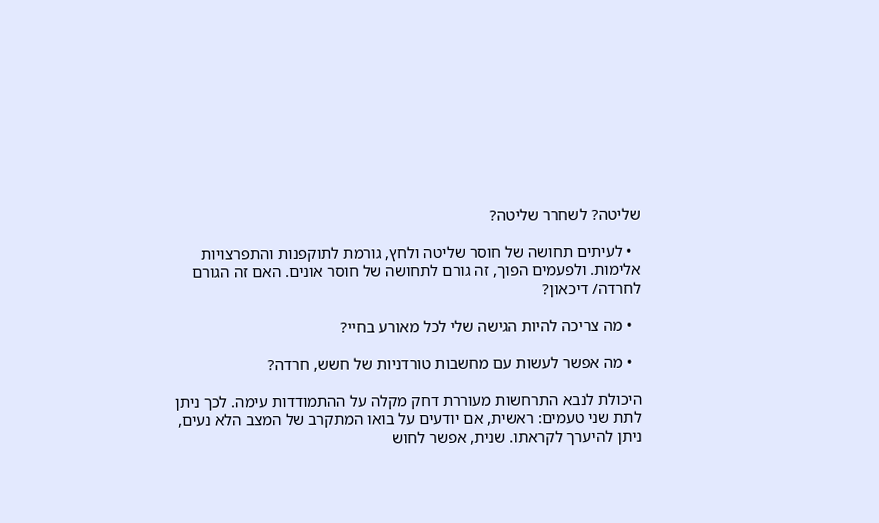שליטה? לשחרר שליטה?

  • לעיתים תחושה של חוסר שליטה ולחץ, גורמת לתוקפנות והתפרצויות אלימות. ולפעמים הפוך, זה גורם לתחושה של חוסר אונים. האם זה הגורם לחרדה/ דיכאון?

  • מה צריכה להיות הגישה שלי לכל מאורע בחיי?

  • מה אפשר לעשות עם מחשבות טורדניות של חשש, חרדה?

היכולת לנבא התרחשות מעוררת דחק מקלה על ההתמודדות עימה. לכך ניתן לתת שני טעמים: ראשית, אם יודעים על בואו המתקרב של המצב הלא נעים, ניתן להיערך לקראתו. שנית, אפשר לחוש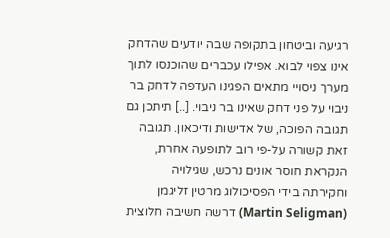רגיעה וביטחון בתקופה שבה יודעים שהדחק אינו צפוי לבוא. אפילו עכברים שהוכנסו לתוך מערך ניסויי מתאים הפגינו העדפה לדחק בר ניבוי על פני דחק שאינו בר ניבוי. [..] תיתכן גם תגובה הפוכה, של אדישות ודיכאון. תגובה זאת קשורה על-פי רוב לתופעה אחרת, הנקראת חוסר אונים נרכש, שגילויה וחקירתה בידי הפסיכולוג מרטין זליגמן (Martin Seligman) דרשה חשיבה חלוצית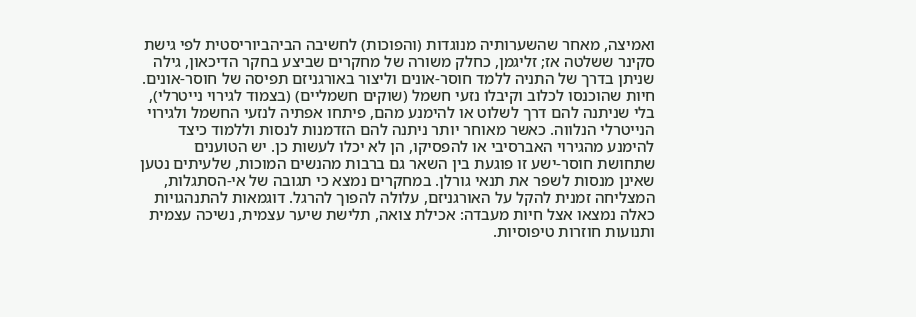ואמיצה, מאחר שהשערותיה מנוגדות (והפוכות) לחשיבה הביהביוריסטית לפי גישת סקינר ששלטה אז; זליגמן, כחלק משורה של מחקרים שביצע בחקר הדיכאון, גילה שניתן בדרך של התניה ללמד חוסר-אונים וליצור באורגניזם תפיסה של חוסר-אונים. חיות שהוכנסו לכלוב וקיבלו נזעי חשמל (שוקים חשמליים) (בצמוד לגירוי נייטרלי), בלי שניתנה להם דרך לשלוט או להימנע מהם, פיתחו אפתיה לנזעי החשמל ולגירוי הנייטרלי הנלווה. כאשר מאוחר יותר ניתנה להם הזדמנות לנסות וללמוד כיצד להימנע מהגירוי האברסיבי או להפסיקו, הן לא יכלו לעשות כן. יש הטוענים שתחושת חוסר-ישע זו פוגעת בין השאר גם ברבות מהנשים המוכות, שלעיתים נטען שאינן מנסות לשפר את תנאי גורלן. במחקרים נמצא כי תגובה של אי-הסתגלות, המצליחה זמנית להקל על האורגניזם, עלולה להפוך להרגל. דוגמאות להתנהגויות כאלה נמצאו אצל חיות מעבדה: אכילת צואה, תלישת שיער עצמית, נשיכה עצמית ותנועות חוזרות טיפוסיות.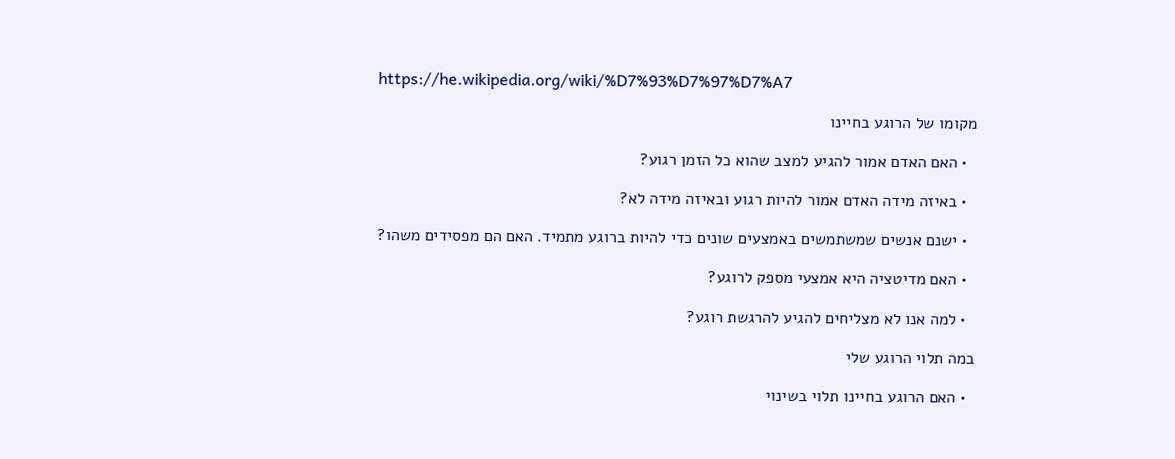https://he.wikipedia.org/wiki/%D7%93%D7%97%D7%A7

מקומו של הרוגע בחיינו

  • האם האדם אמור להגיע למצב שהוא כל הזמן רגוע?

  • באיזה מידה האדם אמור להיות רגוע ובאיזה מידה לא?

  • ישנם אנשים שמשתמשים באמצעים שונים כדי להיות ברוגע מתמיד. האם הם מפסידים משהו?

  • האם מדיטציה היא אמצעי מספק לרוגע?

  • למה אנו לא מצליחים להגיע להרגשת רוגע?

במה תלוי הרוגע שלי

  • האם הרוגע בחיינו תלוי בשינוי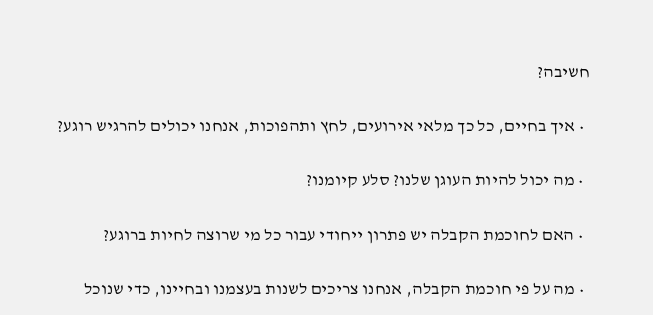חשיבה?

  • איך בחיים, כל כך מלאי אירועים, לחץ ותהפוכות, אנחנו יכולים להרגיש רוגע?

  • מה יכול להיות העוגן שלנו? סלע קיומנו?

  • האם לחוכמת הקבלה יש פתרון ייחודי עבור כל מי שרוצה לחיות ברוגע?

  • מה על פי חוכמת הקבלה, אנחנו צריכים לשנות בעצמנו ובחיינו, כדי שנוכל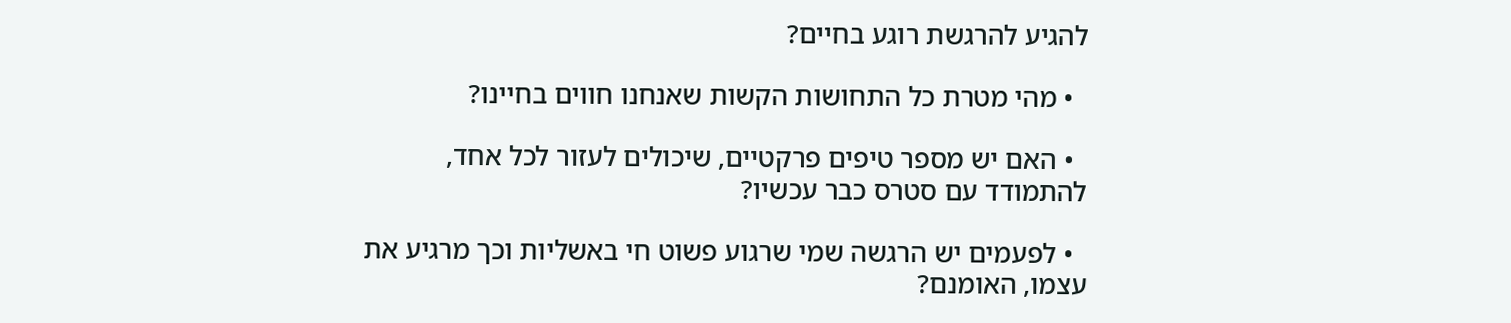להגיע להרגשת רוגע בחיים?

  • מהי מטרת כל התחושות הקשות שאנחנו חווים בחיינו?

  • האם יש מספר טיפים פרקטיים, שיכולים לעזור לכל אחד, להתמודד עם סטרס כבר עכשיו?

  • לפעמים יש הרגשה שמי שרגוע פשוט חי באשליות וכך מרגיע את עצמו, האומנם?